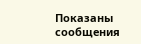Показаны сообщения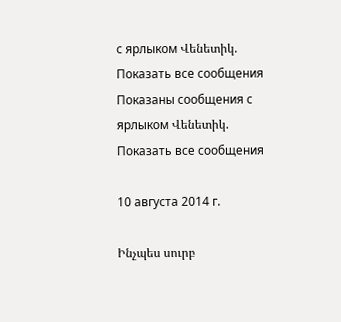с ярлыком Վենետիկ. Показать все сообщения
Показаны сообщения с ярлыком Վենետիկ. Показать все сообщения

10 августа 2014 г.

Ինչպես սուրբ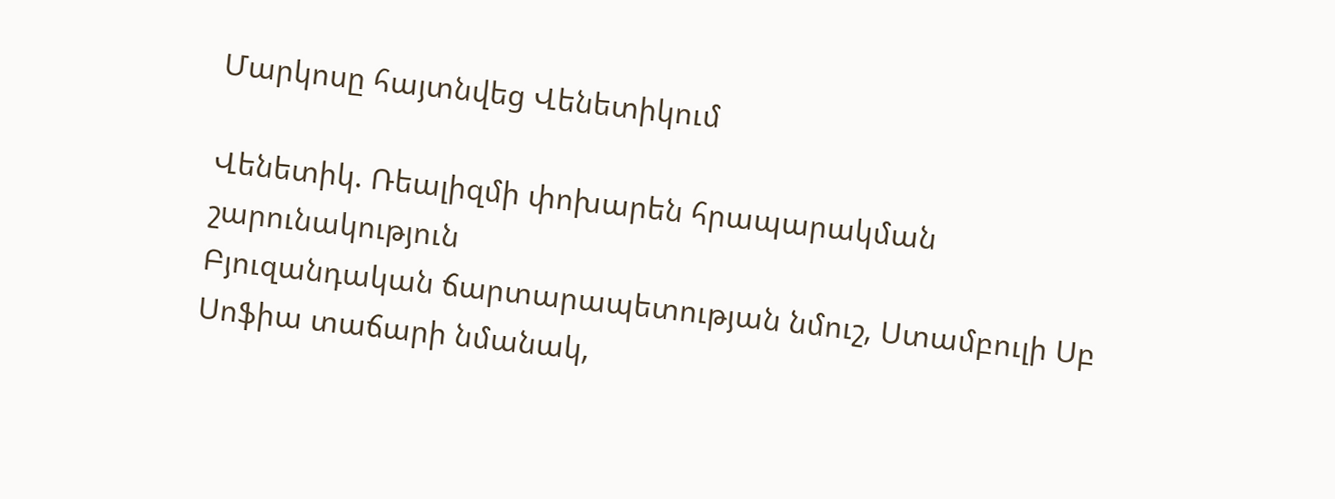Մարկոսը հայտնվեց Վենետիկում

Վենետիկ. Ռեալիզմի փոխարեն հրապարակման շարունակություն
Բյուզանդական ճարտարապետության նմուշ, Ստամբուլի Սբ Սոֆիա տաճարի նմանակ,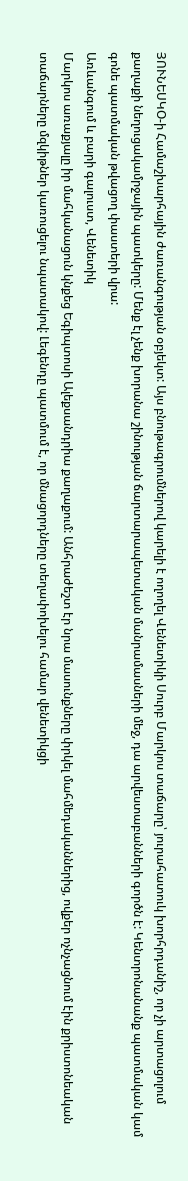ՅՈՒՆԵՍԿՕ-ի Համաշխարհային ժառանգության օբյեկտ: Այս բնութագրումներով կարելի է ողողել Վենետիկի Սուրբ Մարկոս տաճարը՝ յուրահատուկ խորհրդանիշ, որ չի արտացոլում քաղաքի նեղուցակամրջային պատկերը: Մենք էլ չենք խորանա շինության ճարտարապետական մանրամասների մեջ, դա արվեստաբանների գործն է: Կենտրոնանանք պատմական կամ գոնե պատմական թվացող փաստերի վրա:
Առևանգում և բարի գալուստ, Վենետիկ
Մարկոս առաքյալը իր մահկանացուն կնքեց Եգիպտոսի Ալեքսանդրիա քաղաքում: Անհրաժեշտ էր նրա մասունքները փրկել մահմեդականներից, ովքեր ոչնչացնում էին քրիստոնեական տաճարները մզկիթներ կառուցելու նպատակով: Լեգենդը պատմում է, որ մնացորդները տեղափոխելու համար վենետիկցի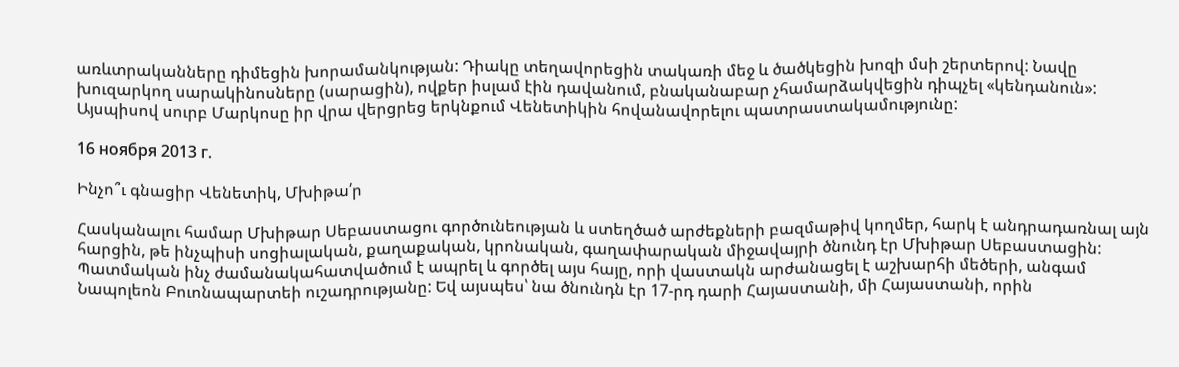առևտրականները դիմեցին խորամանկության: Դիակը տեղավորեցին տակառի մեջ և ծածկեցին խոզի մսի շերտերով: Նավը խուզարկող սարակինոսները (սարացին), ովքեր իսլամ էին դավանում, բնականաբար չհամարձակվեցին դիպչել «կենդանուն»: Այսպիսով սուրբ Մարկոսը իր վրա վերցրեց երկնքում Վենետիկին հովանավորելու պատրաստակամությունը:

16 ноября 2013 г.

Ինչո՞ւ գնացիր Վենետիկ, Մխիթա՛ր

Հասկանալու համար Մխիթար Սեբաստացու գործունեության և ստեղծած արժեքների բազմաթիվ կողմեր, հարկ է անդրադառնալ այն հարցին, թե ինչպիսի սոցիալական, քաղաքական, կրոնական, գաղափարական միջավայրի ծնունդ էր Մխիթար Սեբաստացին: Պատմական ինչ ժամանակահատվածում է ապրել և գործել այս հայը, որի վաստակն արժանացել է աշխարհի մեծերի, անգամ Նապոլեոն Բուոնապարտեի ուշադրությանը: Եվ այսպես՝ նա ծնունդն էր 17-րդ դարի Հայաստանի, մի Հայաստանի, որին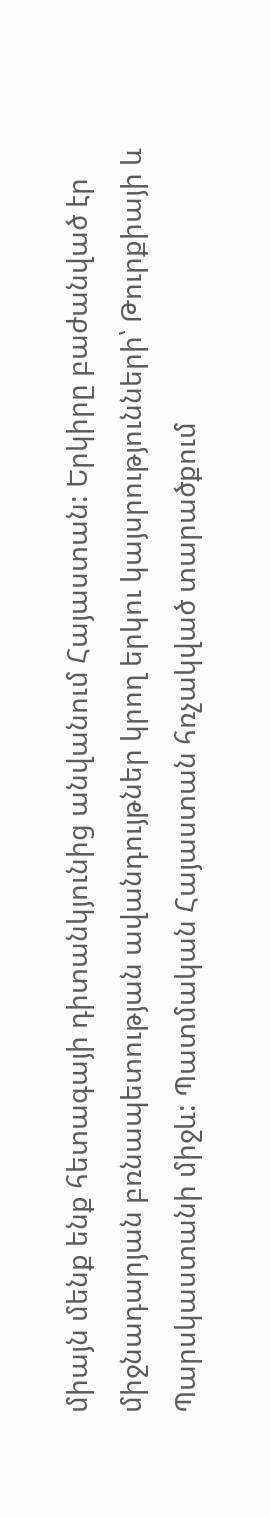միայն մենք ենք հետագայի դիտանկյունից անվանում Հայաստան: Երկիրը բաժանված էր միջնադարյան բռնապետության ավանդույթներ կրող երկու կայսրությունների՝ Թուրքիայի և Պարսկաստանի միջև: Պատմական Հայաստան հռչակված տարածքում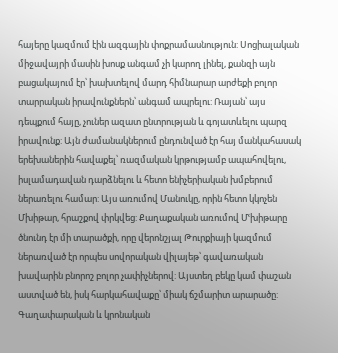հայերը կազմում էին ազգային փոքրամասնություն: Սոցիալական միջավայրի մասին խոսք անգամ չի կարող լինել, քանզի այն բացակայում էր՝ խախտելով մարդ հիմնարար արժեքի բոլոր տարրական իրավունքներն՝ անգամ ապրելու: Ռայան՝ այս դեպքում հայը, չուներ ազատ ընտրության և գոյատևելու պարզ իրավունք: Այն ժամանակներում ընդունված էր հայ մանկահասակ երեխաներին հավաքել՝ ռազմական կրթությամբ ապահովելու, իսլամադավան դարձնելու և հետո ենիչերիական խմբերում ներառելու համար: Այս առումով Մանուկը, որին հետո կկոչեն Մխիթար, հրաշքով փրկվեց: Քաղաքական առումով Մՙխիթարը ծնունդ էր մի տարածքի, որը վերոնշյալ Թուրքիայի կազմում ներառված էր որպես սովորական վիլայեթ՝ գավառական խավարին բնորոշ բոլոր չափիչներով: Այստեղ բեկը կամ փաշան աստված են, իսկ հարկահավաքը՝ միակ ճշմարիտ արարածը: Գաղափարական և կրոնական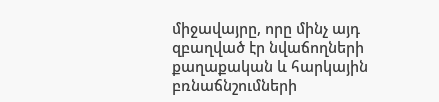միջավայրը, որը մինչ այդ զբաղված էր նվաճողների քաղաքական և հարկային բռնաճնշումների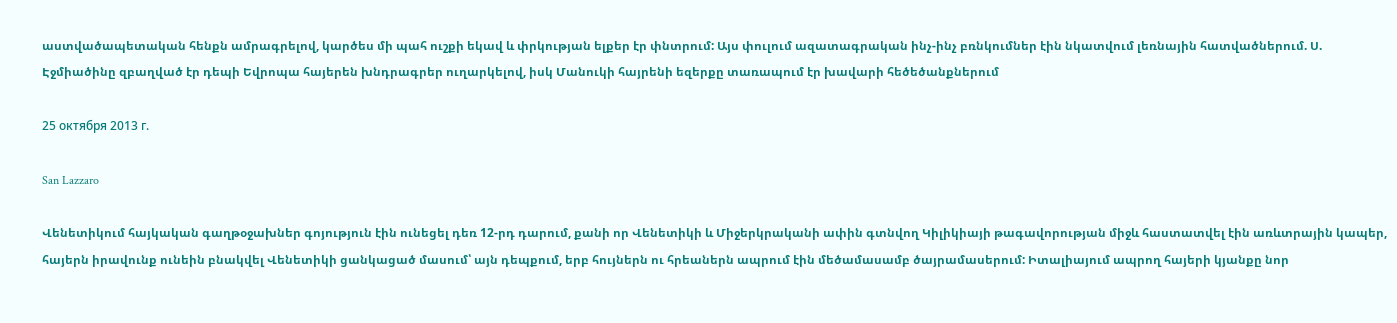աստվածապետական հենքն ամրագրելով, կարծես մի պահ ուշքի եկավ և փրկության ելքեր էր փնտրում: Այս փուլում ազատագրական ինչ-ինչ բռնկումներ էին նկատվում լեռնային հատվածներում. Ս. Էջմիածինը զբաղված էր դեպի Եվրոպա հայերեն խնդրագրեր ուղարկելով, իսկ Մանուկի հայրենի եզերքը տառապում էր խավարի հեծեծանքներում

25 октября 2013 г.

San Lazzaro

Վենետիկում հայկական գաղթօջախներ գոյություն էին ունեցել դեռ 12-րդ դարում, քանի որ Վենետիկի և Միջերկրականի ափին գտնվող Կիլիկիայի թագավորության միջև հաստատվել էին առևտրային կապեր, հայերն իրավունք ունեին բնակվել Վենետիկի ցանկացած մասում՝ այն դեպքում, երբ հույներն ու հրեաներն ապրում էին մեծամասամբ ծայրամասերում: Իտալիայում ապրող հայերի կյանքը նոր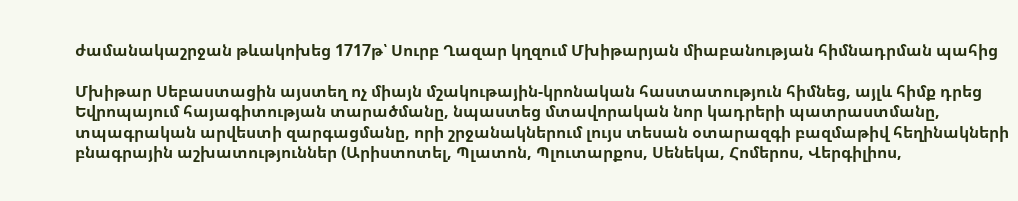ժամանակաշրջան թևակոխեց 1717թ՝ Սուրբ Ղազար կղզում Մխիթարյան միաբանության հիմնադրման պահից

Մխիթար Սեբաստացին այստեղ ոչ միայն մշակութային-կրոնական հաստատություն հիմնեց, այլև հիմք դրեց Եվրոպայում հայագիտության տարածմանը, նպաստեց մտավորական նոր կադրերի պատրաստմանը, տպագրական արվեստի զարգացմանը, որի շրջանակներում լույս տեսան օտարազգի բազմաթիվ հեղինակների բնագրային աշխատություններ (Արիստոտել, Պլատոն, Պլուտարքոս, Սենեկա, Հոմերոս, Վերգիլիոս,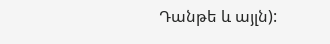Դանթե և այլն):